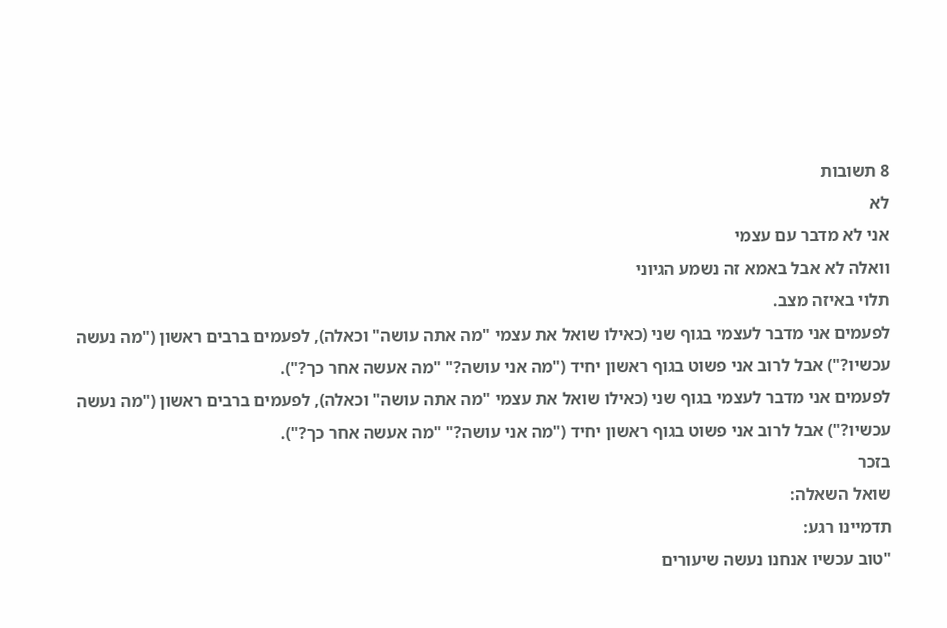8 תשובות
לא
אני לא מדבר עם עצמי
וואלה לא אבל באמא זה נשמע הגיוני
תלוי באיזה מצב.
לפעמים אני מדבר לעצמי בגוף שני (כאילו שואל את עצמי "מה אתה עושה" וכאלה), לפעמים ברבים ראשון ("מה נעשה עכשיו?") אבל לרוב אני פשוט בגוף ראשון יחיד ("מה אני עושה?" "מה אעשה אחר כך?").
לפעמים אני מדבר לעצמי בגוף שני (כאילו שואל את עצמי "מה אתה עושה" וכאלה), לפעמים ברבים ראשון ("מה נעשה עכשיו?") אבל לרוב אני פשוט בגוף ראשון יחיד ("מה אני עושה?" "מה אעשה אחר כך?").
בזכר
שואל השאלה:
תדמיינו רגע:
"טוב עכשיו אנחנו נעשה שיעורים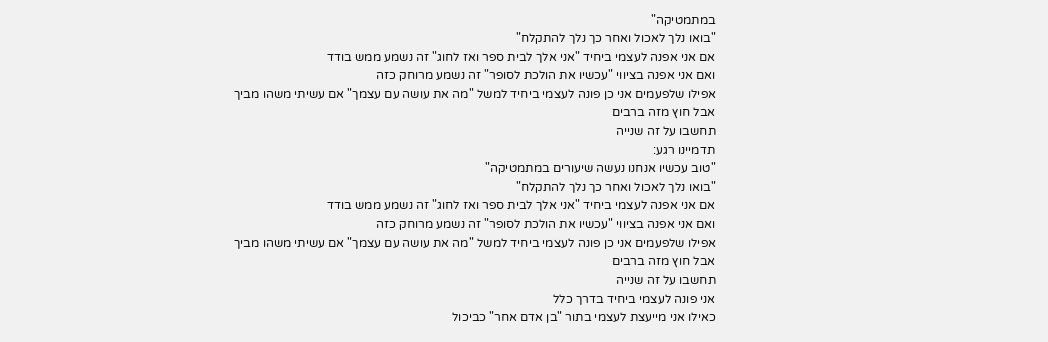במתמטיקה"
"בואו נלך לאכול ואחר כך נלך להתקלח"
אם אני אפנה לעצמי ביחיד "אני אלך לבית ספר ואז לחוג" זה נשמע ממש בודד
ואם אני אפנה בציווי "עכשיו את הולכת לסופר" זה נשמע מרוחק כזה
אפילו שלפעמים אני כן פונה לעצמי ביחיד למשל "מה את עושה עם עצמך" אם עשיתי משהו מביך
אבל חוץ מזה ברבים
תחשבו על זה שנייה
תדמיינו רגע:
"טוב עכשיו אנחנו נעשה שיעורים במתמטיקה"
"בואו נלך לאכול ואחר כך נלך להתקלח"
אם אני אפנה לעצמי ביחיד "אני אלך לבית ספר ואז לחוג" זה נשמע ממש בודד
ואם אני אפנה בציווי "עכשיו את הולכת לסופר" זה נשמע מרוחק כזה
אפילו שלפעמים אני כן פונה לעצמי ביחיד למשל "מה את עושה עם עצמך" אם עשיתי משהו מביך
אבל חוץ מזה ברבים
תחשבו על זה שנייה
אני פונה לעצמי ביחיד בדרך כלל
כאילו אני מייעצת לעצמי בתור "בן אדם אחר" כביכול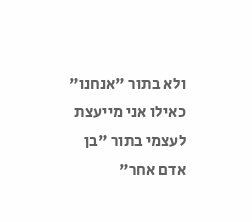ולא בתור "אנחנו"
כאילו אני מייעצת לעצמי בתור "בן אדם אחר"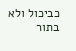כביכול ולא בתור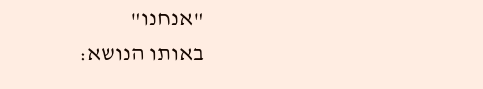"אנחנו"
באותו הנושא: